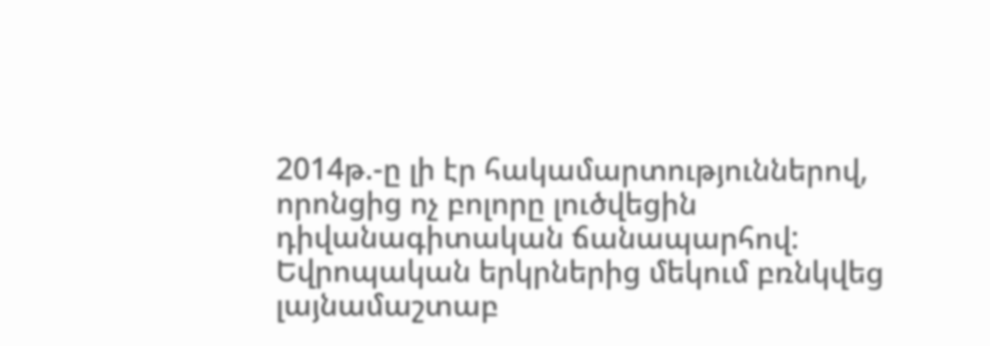2014թ.-ը լի էր հակամարտություններով, որոնցից ոչ բոլորը լուծվեցին դիվանագիտական ճանապարհով: Եվրոպական երկրներից մեկում բռնկվեց լայնամաշտաբ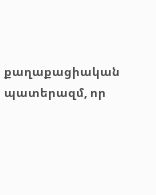քաղաքացիական պատերազմ, որ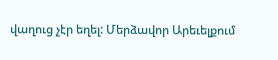վաղուց չէր եղել: Մերձավոր Արեւելքում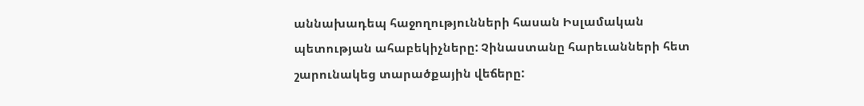աննախադեպ հաջողությունների հասան Իսլամական պետության ահաբեկիչները: Չինաստանը հարեւանների հետ շարունակեց տարածքային վեճերը: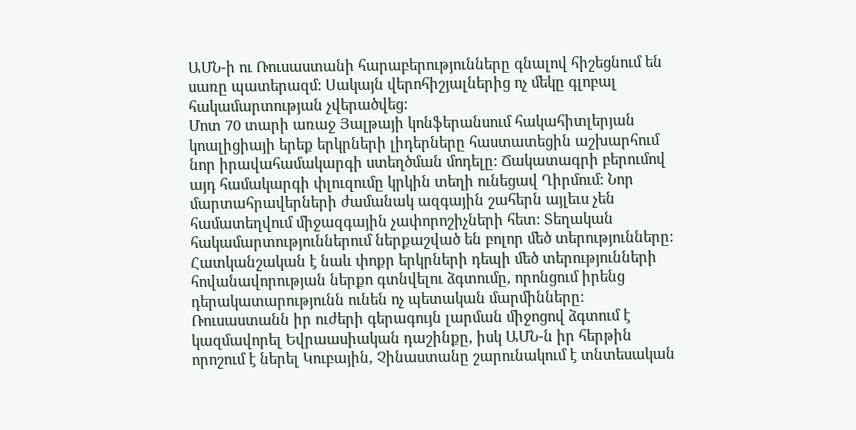ԱՄՆ-ի ու Ռուսաստանի հարաբերությունները գնալով հիշեցնում են սառը պատերազմ: Սակայն վերոհիշյալներից ոչ մեկը գլոբալ հակամարտության չվերածվեց:
Մոտ 70 տարի առաջ Յալթայի կոնֆերանսում հակահիտլերյան կոալիցիայի երեք երկրների լիդերները հաստատեցին աշխարհում նոր իրավահամակարգի ստեղծման մոդելը: Ճակատագրի բերումով այդ համակարգի փլուզումը կրկին տեղի ունեցավ Ղիրմում: Նոր մարտահրավերների ժամանակ ազգային շահերն այլեւս չեն համատեղվում միջազգային չափորոշիչների հետ: Տեղական հակամարտություններում ներքաշված են բոլոր մեծ տերությունները:
Հատկանշական է նաև փոքր երկրների դեպի մեծ տերությունների հովանավորության ներքո գտնվելու ձգտումը, որոնցում իրենց դերակատարությունն ունեն ոչ պետական մարմինները: Ռուսաստանն իր ուժերի գերագույն լարման միջոցով ձգտում է կազմավորել Եվրաասիական դաշինքը, իսկ ԱՄՆ-ն իր հերթին որոշում է ներել Կուբային, Չինաստանը շարունակում է տնտեսական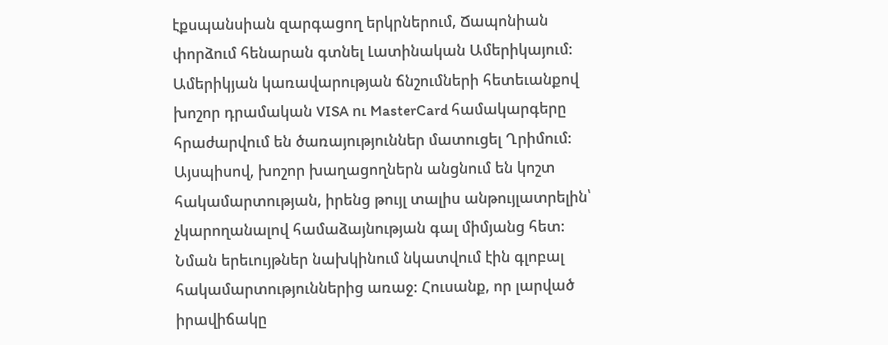էքսպանսիան զարգացող երկրներում, Ճապոնիան փորձում հենարան գտնել Լատինական Ամերիկայում: Ամերիկյան կառավարության ճնշումների հետեւանքով խոշոր դրամական VISA ու MasterCard համակարգերը հրաժարվում են ծառայություններ մատուցել Ղրիմում:
Այսպիսով, խոշոր խաղացողներն անցնում են կոշտ հակամարտության, իրենց թույլ տալիս անթույլատրելին՝ չկարողանալով համաձայնության գալ միմյանց հետ: Նման երեւույթներ նախկինում նկատվում էին գլոբալ հակամարտություններից առաջ: Հուսանք, որ լարված իրավիճակը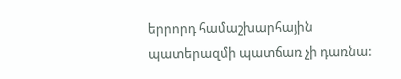երրորդ համաշխարհային պատերազմի պատճառ չի դառնա: